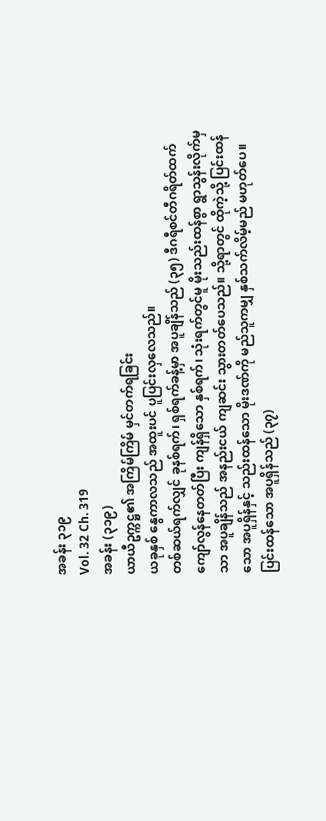အခန်း ၃၁၉
Vol. 32 Ch. 319
အခန်း (၃၁၉)
ယာယီဥက္ကဋ္ဌ၏ အကြိမ်ကြိမ် မှင်တက်ရခြင်း
ယခုနှစ် နွေကာလသည် အထူးပင် ပူပြင်းလှလေသည်။
တစ်ဆယ်ရက်လျှင် ခုနစ်ရက်၊ ရှစ်ရက်ခန့်မှာ အပူချိန်သည် (၃၅) ဒီဂရီစင်တီဂရိတ်ထက် ကျော်လွန်နေတတ်ပြီး ကျန်ရှိသော နှစ်ရက်၊ သုံးရက်တွင်မူ မိုးသည်းထန်စွာ ရွာသွန်းလိုက်မှသာ အပူချိန်သည် အနည်းငယ် ကျဆင်း သွားတတ်ပေသည်။ သို့ရာတွင် ထိုကဲ့သို့ ပြင်းထန်သော အပူရှိန်နှင့် သည်းထန်သော မိုးဒဏ်ကို မည်သူကမျှ နှစ်သက်လိမ့်မည် မဟုတ်ပေ။
ပြင်းထန်သော အပူရှိန်သည် (၃၇)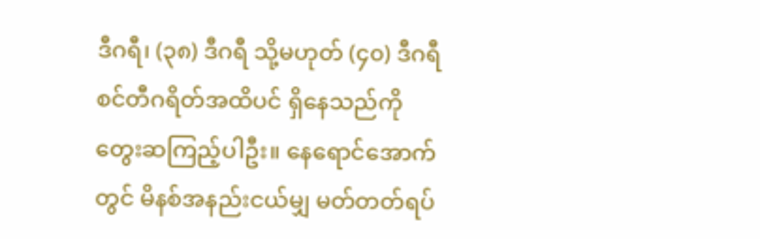ဒီဂရီ၊ (၃၈) ဒီဂရီ သို့မဟုတ် (၄၀) ဒီဂရီစင်တီဂရိတ်အထိပင် ရှိနေသည်ကို တွေးဆကြည့်ပါဦး။ နေရောင်အောက်တွင် မိနစ်အနည်းငယ်မျှ မတ်တတ်ရပ်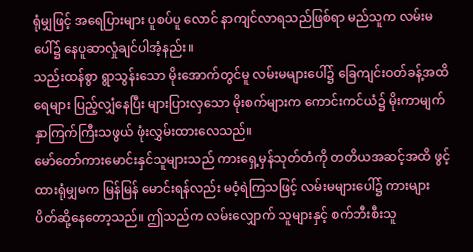ရုံမျှဖြင့် အရေပြားများ ပူစပ်ပူ လောင် နာကျင်လာရသည်ဖြစ်ရာ မည်သူက လမ်းမပေါ်၌ နေပူဆာလှုံချင်ပါအံ့နည်း။
သည်းထန်စွာ ရွာသွန်းသော မိုးအောက်တွင်မူ လမ်းမများပေါ်၌ ခြေကျင်းဝတ်ခန့်အထိ ရေများ ပြည့်လျှံနေပြီး များပြားလှသော မိုးစက်များက ကောင်းကင်ယံ၌ မိုးကာမျက်နှာကြက်ကြီးသဖွယ် ဖုံးလွှမ်းထားလေသည်။
မော်တော်ကားမောင်းနှင်သူများသည် ကားရှေ့မှန်သုတ်တံကို တတိယအဆင့်အထိ ဖွင့်ထားရုံမျှမက မြန်မြန် မောင်းရန်လည်း မဝံ့ရဲကြသဖြင့် လမ်းမများပေါ်၌ ကားများ ပိတ်ဆို့နေတော့သည်။ ဤသည်က လမ်းလျှောက် သူများနှင့် စက်ဘီးစီးသူ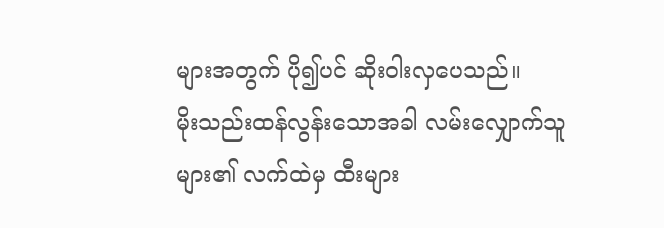များအတွက် ပို၍ပင် ဆိုးဝါးလှပေသည်။
မိုးသည်းထန်လွန်းသောအခါ လမ်းလျှောက်သူများ၏ လက်ထဲမှ ထီးများ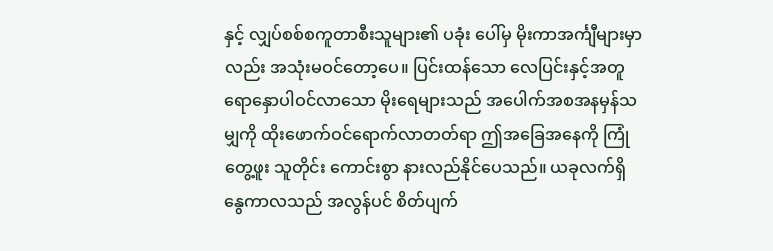နှင့် လျှပ်စစ်စကူတာစီးသူများ၏ ပခုံး ပေါ်မှ မိုးကာအင်္ကျီများမှာလည်း အသုံးမဝင်တော့ပေ။ ပြင်းထန်သော လေပြင်းနှင့်အတူ ရောနှောပါဝင်လာသော မိုးရေများသည် အပေါက်အစအနမှန်သမျှကို ထိုးဖောက်ဝင်ရောက်လာတတ်ရာ ဤအခြေအနေကို ကြုံတွေ့ဖူး သူတိုင်း ကောင်းစွာ နားလည်နိုင်ပေသည်။ ယခုလက်ရှိ နွေကာလသည် အလွန်ပင် စိတ်ပျက်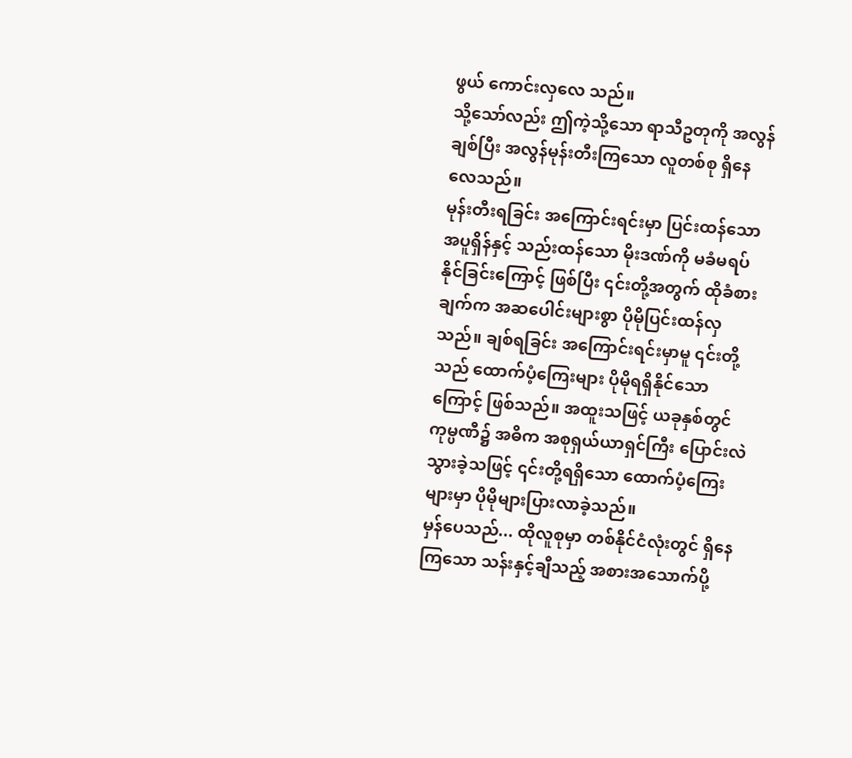ဖွယ် ကောင်းလှလေ သည်။
သို့သော်လည်း ဤကဲ့သို့သော ရာသီဥတုကို အလွန်ချစ်ပြီး အလွန်မုန်းတီးကြသော လူတစ်စု ရှိနေလေသည်။
မုန်းတီးရခြင်း အကြောင်းရင်းမှာ ပြင်းထန်သော အပူရှိန်နှင့် သည်းထန်သော မိုးဒဏ်ကို မခံမရပ်နိုင်ခြင်းကြောင့် ဖြစ်ပြီး ၎င်းတို့အတွက် ထိုခံစားချက်က အဆပေါင်းများစွာ ပိုမိုပြင်းထန်လှသည်။ ချစ်ရခြင်း အကြောင်းရင်းမှာမူ ၎င်းတို့သည် ထောက်ပံ့ကြေးများ ပိုမိုရရှိနိုင်သောကြောင့် ဖြစ်သည်။ အထူးသဖြင့် ယခုနှစ်တွင် ကုမ္ပဏီ၌ အဓိက အစုရှယ်ယာရှင်ကြီး ပြောင်းလဲသွားခဲ့သဖြင့် ၎င်းတို့ရရှိသော ထောက်ပံ့ကြေးများမှာ ပိုမိုများပြားလာခဲ့သည်။
မှန်ပေသည်... ထိုလူစုမှာ တစ်နိုင်ငံလုံးတွင် ရှိနေကြသော သန်းနှင့်ချီသည့် အစားအသောက်ပို့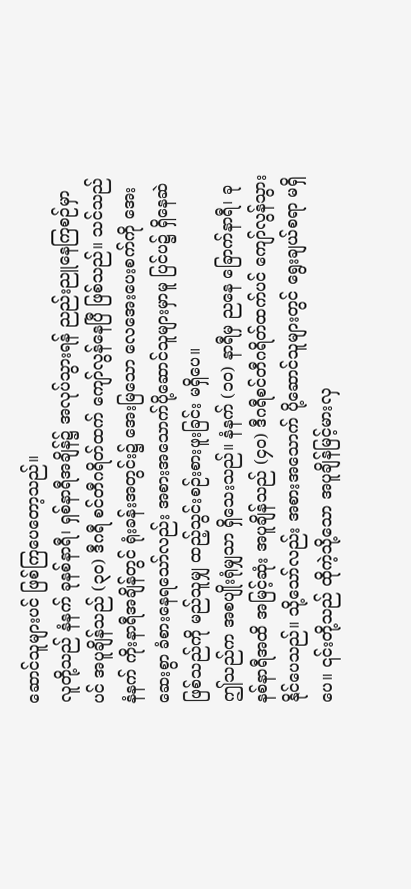ဆောင်သူများပင် ဖြစ်ကြပေတော့သည်။
လူတို့သည် နံနက် ခုနစ်နာရီ၊ ရှစ်နာရီအချိန်၌ အလုပ်သွားရန် ညည်းညူနေကြစဉ်မှာပင် အပူချိန်သည် (၃၀) ဒီဂရီ စင်တီဂရိတ်ထက် ကျော်လွန်နေပြီ ဖြစ်သည်။ သင်သည် နံနက် ကိုးနာရီအချိန်တွင် ရုံးခန်းအတွင်း၌ အေးမြသော လေအေးပေးစက်ကို အေးဆေးစွာ ခံစားနေရသော်လည်း အစားအသောက်ပို့ဆောင်သူများမှာမူ ပြင်ပ၌ ရှိနေဆဲ ဖြစ်သည်ကို မည်သူမျှ ထည့်သွင်းစဉ်းစားဖူးခြင်း မရှိပေ။
ဤသည်က အစပျိုးရုံမျှသာ ရှိသေးသည်။ နံနက် (၁၀) နာရီမှ ညနေ ခြောက်နာရီ၊ ခုနစ်နာရီအထိ အမြင့်ဆုံး အပူချိန်သည် (၄၀) ဒီဂရီစင်တီဂရိတ်ထက်ပင် ကျော်လွန်သွားနိုင်ပေသည်။ သို့သော်လည်း အစားအသောက် ပို့ဆောင်သူများတွင် ရွေးချယ်စရာ မရှိပေ။ ၎င်းတို့သည် ထိုကဲ့သို့သော အပူချိန်မြင့်မားလှ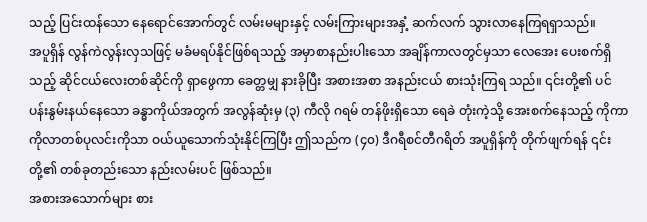သည့် ပြင်းထန်သော နေရောင်အောက်တွင် လမ်းမများနှင့် လမ်းကြားများအနှံ့ ဆက်လက် သွားလာနေကြရရှာသည်။
အပူရှိန် လွန်ကဲလွန်းလှသဖြင့် မခံမရပ်နိုင်ဖြစ်ရသည့် အမှာစာနည်းပါးသော အချိန်ကာလတွင်မှသာ လေအေး ပေးစက်ရှိသည့် ဆိုင်ငယ်လေးတစ်ဆိုင်ကို ရှာဖွေကာ ခေတ္တမျှ နားခိုပြီး အစားအစာ အနည်းငယ် စားသုံးကြရ သည်။ ၎င်းတို့၏ ပင်ပန်းနွမ်းနယ်နေသော ခန္ဓာကိုယ်အတွက် အလွန်ဆုံးမှ (၃) ကီလို ဂရမ် တန်ဖိုးရှိသော ရေခဲ တုံးကဲ့သို့ အေးစက်နေသည့် ကိုကာကိုလာတစ်ပုလင်းကိုသာ ဝယ်ယူသောက်သုံးနိုင်ကြပြီး ဤသည်က (၄၀) ဒီဂရီစင်တီဂရိတ် အပူရှိန်ကို တိုက်ဖျက်ရန် ၎င်းတို့၏ တစ်ခုတည်းသော နည်းလမ်းပင် ဖြစ်သည်။
အစားအသောက်များ စား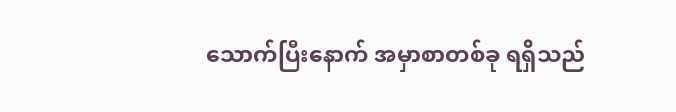သောက်ပြီးနောက် အမှာစာတစ်ခု ရရှိသည်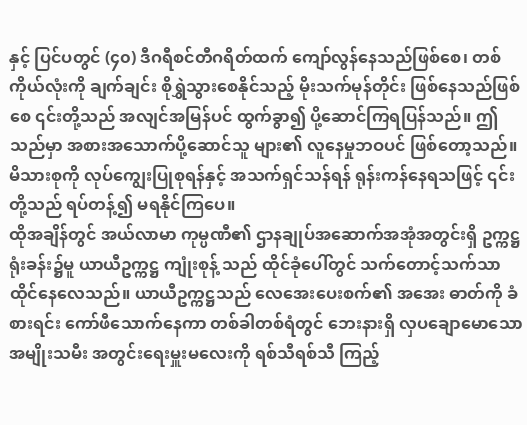နှင့် ပြင်ပတွင် (၄၀) ဒီဂရီစင်တီဂရိတ်ထက် ကျော်လွန်နေသည်ဖြစ်စေ၊ တစ်ကိုယ်လုံးကို ချက်ချင်း စိုရွှဲသွားစေနိုင်သည့် မိုးသက်မုန်တိုင်း ဖြစ်နေသည်ဖြစ်စေ ၎င်းတို့သည် အလျင်အမြန်ပင် ထွက်ခွာ၍ ပို့ဆောင်ကြရပြန်သည်။ ဤသည်မှာ အစားအသောက်ပို့ဆောင်သူ များ၏ လူနေမှုဘဝပင် ဖြစ်တော့သည်။ မိသားစုကို လုပ်ကျွေးပြုစုရန်နှင့် အသက်ရှင်သန်ရန် ရုန်းကန်နေရသဖြင့် ၎င်းတို့သည် ရပ်တန့်၍ မရနိုင်ကြပေ။
ထိုအချိန်တွင် အယ်လာမာ ကုမ္ပဏီ၏ ဌာနချုပ်အဆောက်အအုံအတွင်းရှိ ဥက္ကဋ္ဌရုံးခန်း၌မူ ယာယီဥက္ကဋ္ဌ ကျုံးစုန့် သည် ထိုင်ခုံပေါ်တွင် သက်တောင့်သက်သာ ထိုင်နေလေသည်။ ယာယီဥက္ကဋ္ဌသည် လေအေးပေးစက်၏ အအေး ဓာတ်ကို ခံစားရင်း ကော်ဖီသောက်နေကာ တစ်ခါတစ်ရံတွင် ဘေးနားရှိ လှပချောမောသော အမျိုးသမီး အတွင်းရေးမှူးမလေးကို ရစ်သီရစ်သီ ကြည့်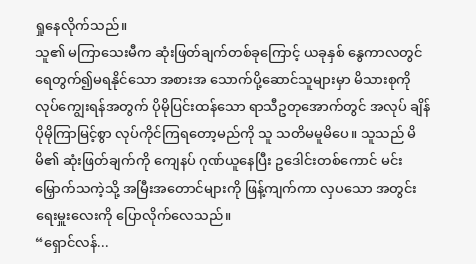ရှုနေလိုက်သည်။
သူ၏ မကြာသေးမီက ဆုံးဖြတ်ချက်တစ်ခုကြောင့် ယခုနှစ် နွေကာလတွင် ရေတွက်၍မရနိုင်သော အစားအ သောက်ပို့ဆောင်သူများမှာ မိသားစုကို လုပ်ကျွေးရန်အတွက် ပိုမိုပြင်းထန်သော ရာသီဥတုအောက်တွင် အလုပ် ချိန် ပိုမိုကြာမြင့်စွာ လုပ်ကိုင်ကြရတော့မည်ကို သူ သတိမမူမိပေ။ သူသည် မိမိ၏ ဆုံးဖြတ်ချက်ကို ကျေနပ် ဂုဏ်ယူနေပြီး ဥဒေါင်းတစ်ကောင် မင်းမြှောက်သကဲ့သို့ အမြီးအတောင်များကို ဖြန့်ကျက်ကာ လှပသော အတွင်းရေးမှူးလေးကို ပြောလိုက်လေသည်။
“ရှောင်လန်...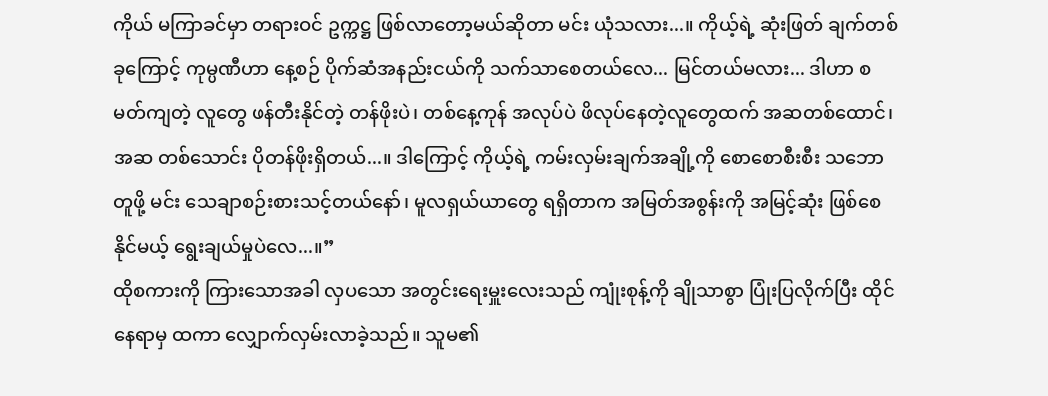ကိုယ် မကြာခင်မှာ တရားဝင် ဥက္ကဋ္ဌ ဖြစ်လာတော့မယ်ဆိုတာ မင်း ယုံသလား...။ ကိုယ့်ရဲ့ ဆုံးဖြတ် ချက်တစ်ခုကြောင့် ကုမ္ပဏီဟာ နေ့စဉ် ပိုက်ဆံအနည်းငယ်ကို သက်သာစေတယ်လေ... မြင်တယ်မလား... ဒါဟာ စမတ်ကျတဲ့ လူတွေ ဖန်တီးနိုင်တဲ့ တန်ဖိုးပဲ၊ တစ်နေ့ကုန် အလုပ်ပဲ ဖိလုပ်နေတဲ့လူတွေထက် အဆတစ်ထောင်၊ အဆ တစ်သောင်း ပိုတန်ဖိုးရှိတယ်...။ ဒါကြောင့် ကိုယ့်ရဲ့ ကမ်းလှမ်းချက်အချို့ကို စောစောစီးစီး သဘောတူဖို့ မင်း သေချာစဉ်းစားသင့်တယ်နော်၊ မူလရှယ်ယာတွေ ရရှိတာက အမြတ်အစွန်းကို အမြင့်ဆုံး ဖြစ်စေနိုင်မယ့် ရွေးချယ်မှုပဲလေ...။”
ထိုစကားကို ကြားသောအခါ လှပသော အတွင်းရေးမှူးလေးသည် ကျုံးစုန့်ကို ချိုသာစွာ ပြုံးပြလိုက်ပြီး ထိုင် နေရာမှ ထကာ လျှောက်လှမ်းလာခဲ့သည်။ သူမ၏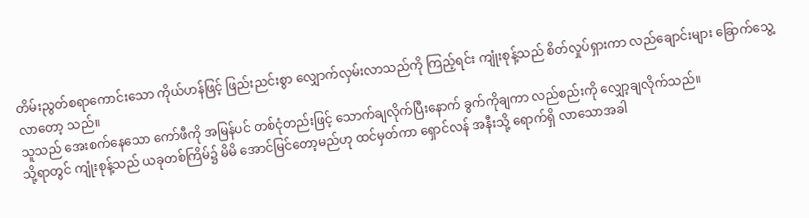တိမ်းညွတ်စရာကောင်းသော ကိုယ်ဟန်ဖြင့် ဖြည်းညင်းစွာ လျှောက်လှမ်းလာသည်ကို ကြည့်ရင်း ကျုံးစုန့်သည် စိတ်လှုပ်ရှားကာ လည်ချောင်းများ ခြောက်သွေ့လာတော့ သည်။
သူသည် အေးစက်နေသော ကော်ဖီကို အမြန်ပင် တစ်ငုံတည်းဖြင့် သောက်ချလိုက်ပြီးနောက် ခွက်ကိုချကာ လည်စည်းကို လျှော့ချလိုက်သည်။
သို့ရာတွင် ကျုံးစုန့်သည် ယခုတစ်ကြိမ်၌ မိမိ အောင်မြင်တော့မည်ဟု ထင်မှတ်ကာ ရှောင်လန် အနီးသို့ ရောက်ရှိ လာသောအခါ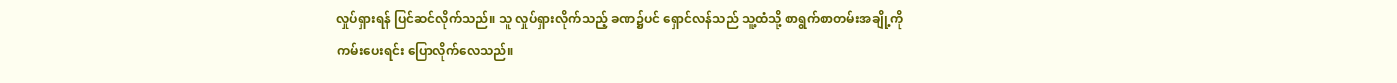လှုပ်ရှားရန် ပြင်ဆင်လိုက်သည်။ သူ လှုပ်ရှားလိုက်သည့် ခဏ၌ပင် ရှောင်လန်သည် သူ့ထံသို့ စာရွက်စာတမ်းအချို့ကို ကမ်းပေးရင်း ပြောလိုက်လေသည်။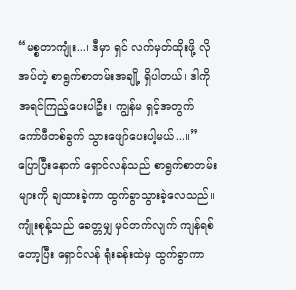“မစ္စတာကျုံး...၊ ဒီမှာ ရှင် လက်မှတ်ထိုးဖို့ လိုအပ်တဲ့ စာရွက်စာတမ်းအချို့ ရှိပါတယ်၊ ဒါကို အရင်ကြည့်ပေးပါဦး၊ ကျွန်မ ရှင့်အတွက် ကော်ဖီတစ်ခွက် သွားဖျော်ပေးပါ့မယ်...။”
ပြောပြီးနောက် ရှောင်လန်သည် စာရွက်စာတမ်းများကို ချထားခဲ့ကာ ထွက်ခွာသွားခဲ့လေသည်။ ကျုံးစုန့်သည် ခေတ္တမျှ မှင်တက်လျက် ကျန်ရစ်တော့ပြီး ရှောင်လန် ရုံးခန်းထဲမှ ထွက်ခွာကာ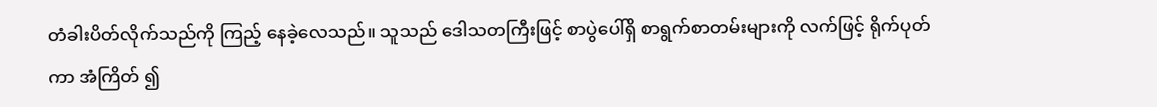တံခါးပိတ်လိုက်သည်ကို ကြည့် နေခဲ့လေသည်။ သူသည် ဒေါသတကြီးဖြင့် စာပွဲပေါ်ရှိ စာရွက်စာတမ်းများကို လက်ဖြင့် ရိုက်ပုတ်ကာ အံကြိတ် ၍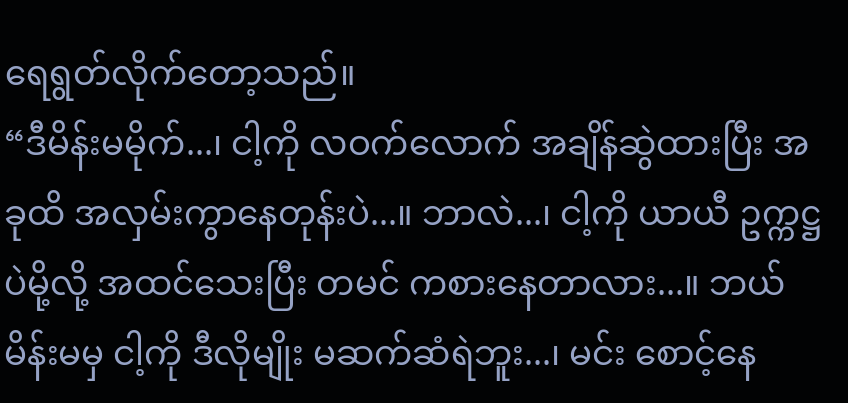ရေရွတ်လိုက်တော့သည်။
“ဒီမိန်းမမိုက်...၊ ငါ့ကို လဝက်လောက် အချိန်ဆွဲထားပြီး အခုထိ အလှမ်းကွာနေတုန်းပဲ...။ ဘာလဲ...၊ ငါ့ကို ယာယီ ဥက္ကဋ္ဌပဲမို့လို့ အထင်သေးပြီး တမင် ကစားနေတာလား...။ ဘယ်မိန်းမမှ ငါ့ကို ဒီလိုမျိုး မဆက်ဆံရဲဘူး...၊ မင်း စောင့်နေ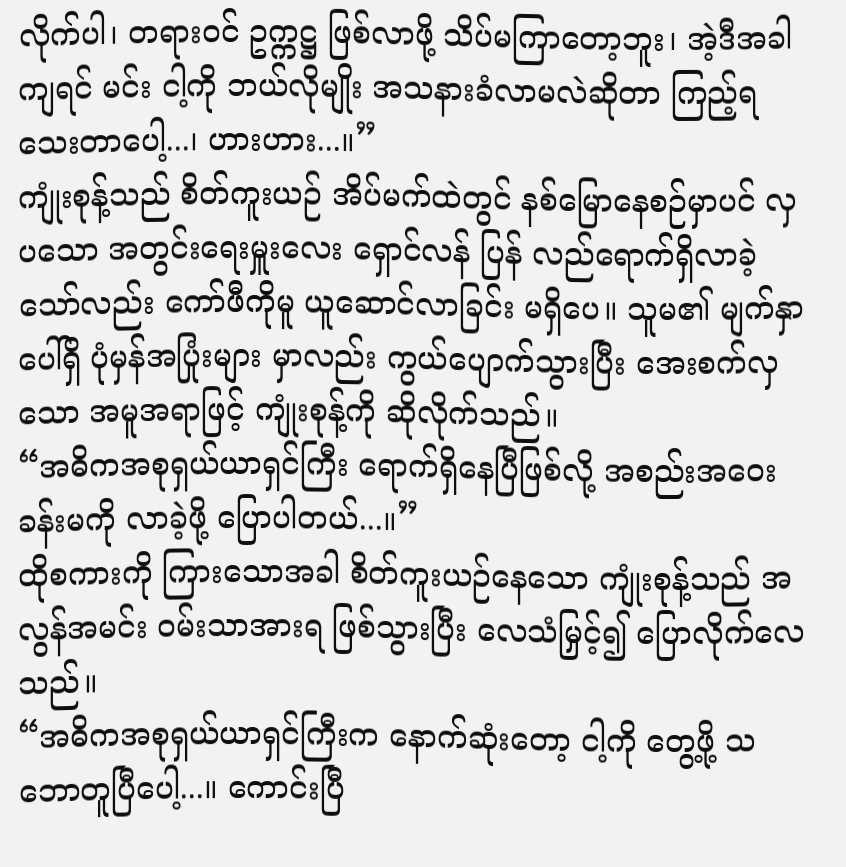လိုက်ပါ၊ တရားဝင် ဥက္ကဋ္ဌ ဖြစ်လာဖို့ သိပ်မကြာတော့ဘူး၊ အဲ့ဒီအခါကျရင် မင်း ငါ့ကို ဘယ်လိုမျိုး အသနားခံလာမလဲဆိုတာ ကြည့်ရသေးတာပေါ့...၊ ဟားဟား...။”
ကျုံးစုန့်သည် စိတ်ကူးယဉ် အိပ်မက်ထဲတွင် နစ်မြောနေစဉ်မှာပင် လှပသော အတွင်းရေးမှူးလေး ရှောင်လန် ပြန် လည်ရောက်ရှိလာခဲ့သော်လည်း ကော်ဖီကိုမူ ယူဆောင်လာခြင်း မရှိပေ။ သူမ၏ မျက်နှာပေါ်ရှိ ပုံမှန်အပြုံးများ မှာလည်း ကွယ်ပျောက်သွားပြီး အေးစက်လှသော အမူအရာဖြင့် ကျုံးစုန့်ကို ဆိုလိုက်သည်။
“အဓိကအစုရှယ်ယာရှင်ကြီး ရောက်ရှိနေပြီဖြစ်လို့ အစည်းအဝေးခန်းမကို လာခဲ့ဖို့ ပြောပါတယ်...။”
ထိုစကားကို ကြားသောအခါ စိတ်ကူးယဉ်နေသော ကျုံးစုန့်သည် အလွန်အမင်း ဝမ်းသာအားရ ဖြစ်သွားပြီး လေသံမြှင့်၍ ပြောလိုက်လေသည်။
“အဓိကအစုရှယ်ယာရှင်ကြီးက နောက်ဆုံးတော့ ငါ့ကို တွေ့ဖို့ သဘောတူပြီပေါ့...။ ကောင်းပြီ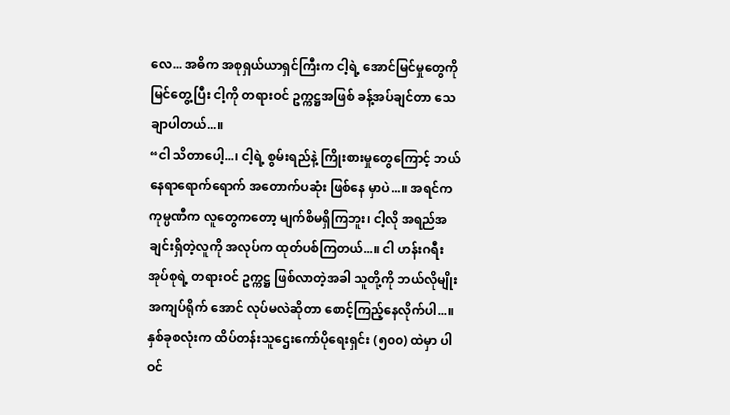လေ... အဓိက အစုရှယ်ယာရှင်ကြီးက ငါ့ရဲ့ အောင်မြင်မှုတွေကို မြင်တွေ့ပြီး ငါ့ကို တရားဝင် ဥက္ကဋ္ဌအဖြစ် ခန့်အပ်ချင်တာ သေချာပါတယ်...။
“ငါ သိတာပေါ့...၊ ငါ့ရဲ့ စွမ်းရည်နဲ့ ကြိုးစားမှုတွေကြောင့် ဘယ်နေရာရောက်ရောက် အတောက်ပဆုံး ဖြစ်နေ မှာပဲ...။ အရင်က ကုမ္ပဏီက လူတွေကတော့ မျက်စိမရှိကြဘူး၊ ငါ့လို အရည်အချင်းရှိတဲ့လူကို အလုပ်က ထုတ်ပစ်ကြတယ်...။ ငါ ဟန်းဂရီးအုပ်စုရဲ့ တရားဝင် ဥက္ကဋ္ဌ ဖြစ်လာတဲ့အခါ သူတို့ကို ဘယ်လိုမျိုး အကျပ်ရိုက် အောင် လုပ်မလဲဆိုတာ စောင့်ကြည့်နေလိုက်ပါ...။ နှစ်ခုစလုံးက ထိပ်တန်းသူဌေးကော်ပိုရေးရှင်း (၅၀၀) ထဲမှာ ပါဝင်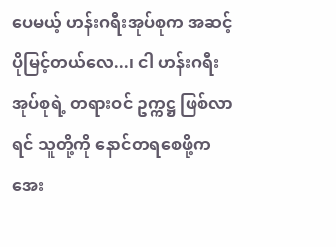ပေမယ့် ဟန်းဂရီးအုပ်စုက အဆင့်ပိုမြင့်တယ်လေ...၊ ငါ ဟန်းဂရီးအုပ်စုရဲ့ တရားဝင် ဥက္ကဋ္ဌ ဖြစ်လာရင် သူတို့ကို နောင်တရစေဖို့က အေး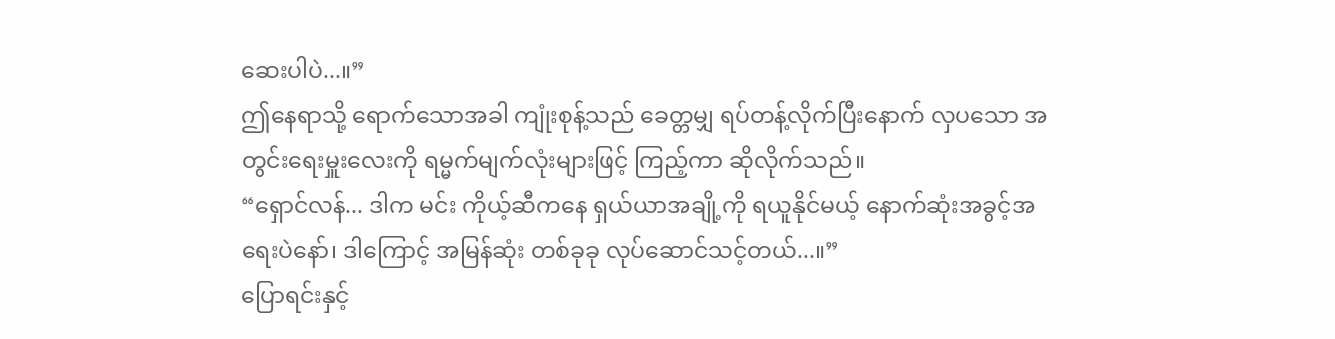ဆေးပါပဲ...။”
ဤနေရာသို့ ရောက်သောအခါ ကျုံးစုန့်သည် ခေတ္တမျှ ရပ်တန့်လိုက်ပြီးနောက် လှပသော အတွင်းရေးမှူးလေးကို ရမ္မက်မျက်လုံးများဖြင့် ကြည့်ကာ ဆိုလိုက်သည်။
“ရှောင်လန်... ဒါက မင်း ကိုယ့်ဆီကနေ ရှယ်ယာအချို့ကို ရယူနိုင်မယ့် နောက်ဆုံးအခွင့်အရေးပဲနော်၊ ဒါကြောင့် အမြန်ဆုံး တစ်ခုခု လုပ်ဆောင်သင့်တယ်...။”
ပြောရင်းနှင့်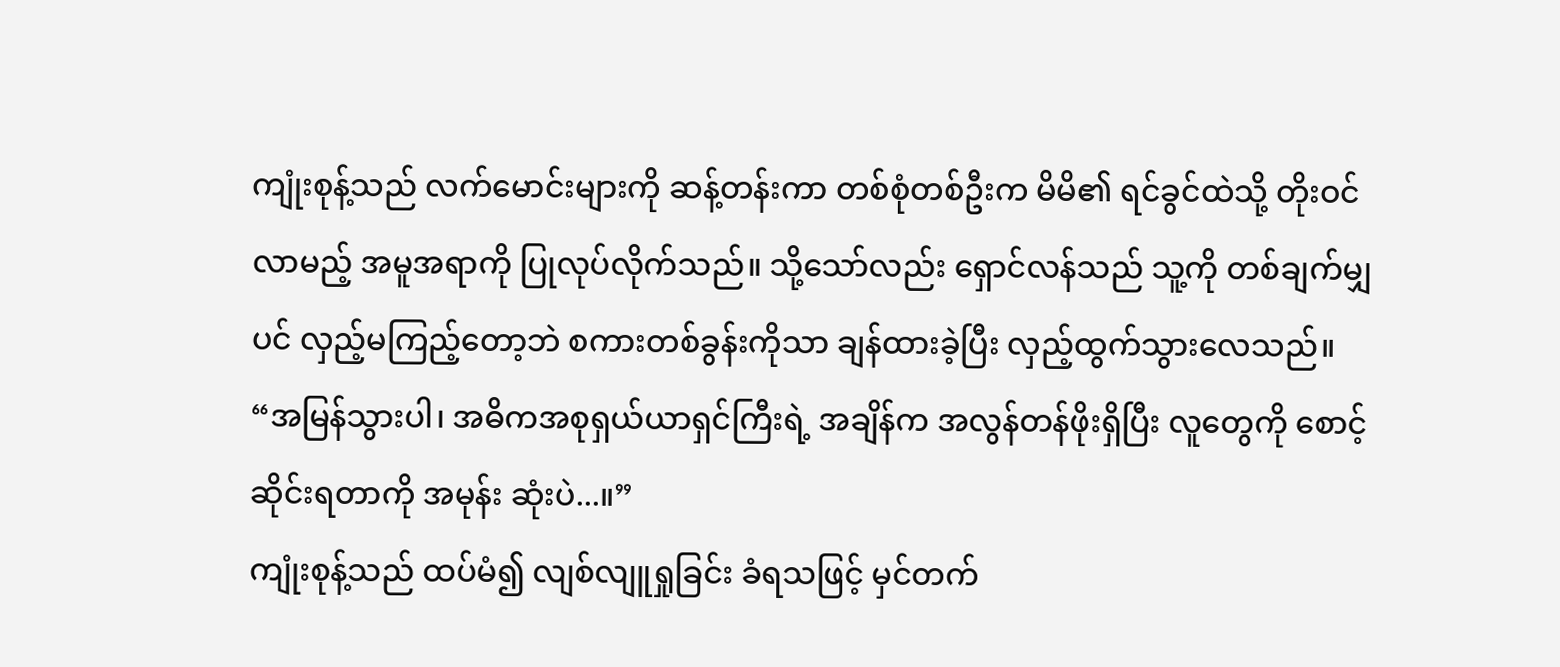ကျုံးစုန့်သည် လက်မောင်းများကို ဆန့်တန်းကာ တစ်စုံတစ်ဦးက မိမိ၏ ရင်ခွင်ထဲသို့ တိုးဝင်လာမည့် အမူအရာကို ပြုလုပ်လိုက်သည်။ သို့သော်လည်း ရှောင်လန်သည် သူ့ကို တစ်ချက်မျှပင် လှည့်မကြည့်တော့ဘဲ စကားတစ်ခွန်းကိုသာ ချန်ထားခဲ့ပြီး လှည့်ထွက်သွားလေသည်။
“အမြန်သွားပါ၊ အဓိကအစုရှယ်ယာရှင်ကြီးရဲ့ အချိန်က အလွန်တန်ဖိုးရှိပြီး လူတွေကို စောင့်ဆိုင်းရတာကို အမုန်း ဆုံးပဲ...။”
ကျုံးစုန့်သည် ထပ်မံ၍ လျစ်လျူရှုခြင်း ခံရသဖြင့် မှင်တက်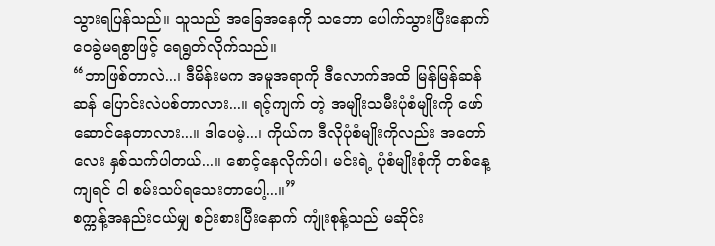သွားရပြန်သည်။ သူသည် အခြေအနေကို သဘော ပေါက်သွားပြီးနောက် ဝေခွဲမရစွာဖြင့် ရေရွတ်လိုက်သည်။
“ဘာဖြစ်တာလဲ...၊ ဒီမိန်းမက အမူအရာကို ဒီလောက်အထိ မြန်မြန်ဆန်ဆန် ပြောင်းလဲပစ်တာလား...။ ရင့်ကျက် တဲ့ အမျိုးသမီးပုံစံမျိုးကို ဖော်ဆောင်နေတာလား...။ ဒါပေမဲ့...၊ ကိုယ်က ဒီလိုပုံစံမျိုးကိုလည်း အတော်လေး နှစ်သက်ပါတယ်...။ စောင့်နေလိုက်ပါ၊ မင်းရဲ့ ပုံစံမျိုးစုံကို တစ်နေ့ကျရင် ငါ စမ်းသပ်ရသေးတာပေါ့...။”
စက္ကန့်အနည်းငယ်မျှ စဉ်းစားပြီးနောက် ကျုံးစုန့်သည် မဆိုင်း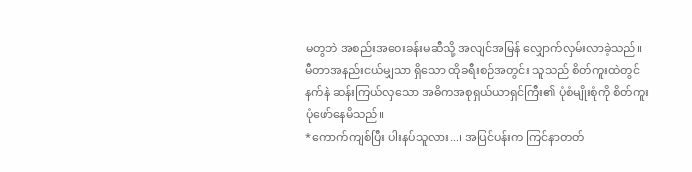မတွဘဲ အစည်းအဝေးခန်းမဆီသို့ အလျင်အမြန် လျှောက်လှမ်းလာခဲ့သည်။ မီတာအနည်းငယ်မျှသာ ရှိသော ထိုခရီးစဉ်အတွင်း သူသည် စိတ်ကူးထဲတွင် နက်နဲ ဆန်းကြယ်လှသော အဓိကအစုရှယ်ယာရှင်ကြီး၏ ပုံစံမျိုးစုံကို စိတ်ကူးပုံဖော်နေမိသည်။
*ကောက်ကျစ်ပြီး ပါးနပ်သူလား...၊ အပြင်ပန်းက ကြင်နာတတ်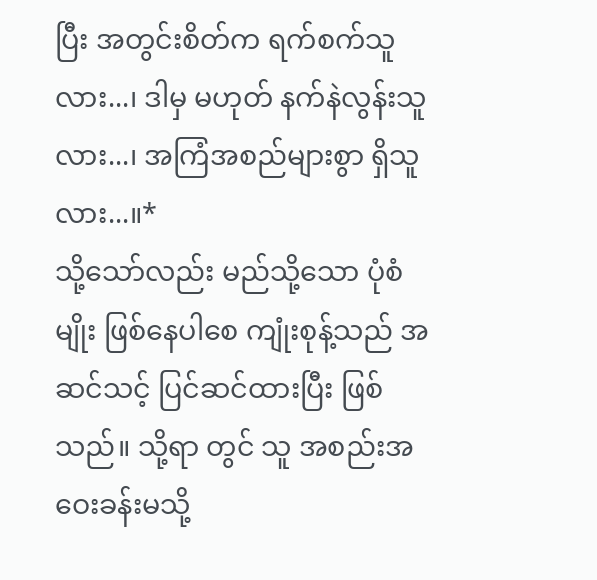ပြီး အတွင်းစိတ်က ရက်စက်သူလား...၊ ဒါမှ မဟုတ် နက်နဲလွန်းသူလား...၊ အကြံအစည်များစွာ ရှိသူလား...။*
သို့သော်လည်း မည်သို့သော ပုံစံမျိုး ဖြစ်နေပါစေ ကျုံးစုန့်သည် အဆင်သင့် ပြင်ဆင်ထားပြီး ဖြစ်သည်။ သို့ရာ တွင် သူ အစည်းအဝေးခန်းမသို့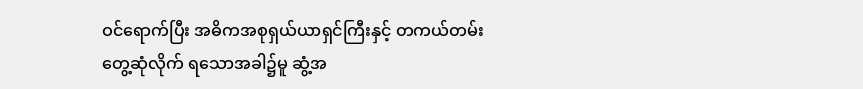ဝင်ရောက်ပြီး အဓိကအစုရှယ်ယာရှင်ကြီးနှင့် တကယ်တမ်း တွေ့ဆုံလိုက် ရသောအခါ၌မူ ဆွံ့အ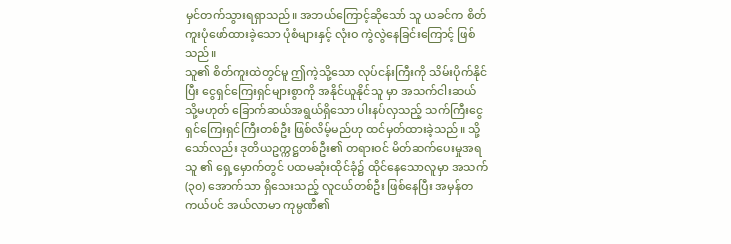မှင်တက်သွားရရှာသည်။ အဘယ်ကြောင့်ဆိုသော် သူ ယခင်က စိတ်ကူးပုံဖော်ထားခဲ့သော ပုံစံများနှင့် လုံးဝ ကွဲလွဲနေခြင်းကြောင့် ဖြစ်သည်။
သူ၏ စိတ်ကူးထဲတွင်မူ ဤကဲ့သို့သော လုပ်ငန်းကြီးကို သိမ်းပိုက်နိုင်ပြီး ငွေရှင်ကြေးရှင်များစွာကို အနိုင်ယူနိုင်သူ မှာ အသက်ငါးဆယ် သို့မဟုတ် ခြောက်ဆယ်အရွယ်ရှိသော ပါးနပ်လှသည့် သက်ကြီးငွေရှင်ကြေးရှင်ကြီးတစ်ဦး ဖြစ်လိမ့်မည်ဟု ထင်မှတ်ထားခဲ့သည်။ သို့သော်လည်း ဒုတိယဥက္ကဋ္ဌတစ်ဦး၏ တရားဝင် မိတ်ဆက်ပေးမှုအရ သူ ၏ ရှေ့မှောက်တွင် ပထမဆုံးထိုင်ခုံ၌ ထိုင်နေသောလူမှာ အသက် (၃၀) အောက်သာ ရှိသေးသည့် လူငယ်တစ်ဦး ဖြစ်နေပြီး အမှန်တကယ်ပင် အယ်လာမာ ကုမ္ပဏီ၏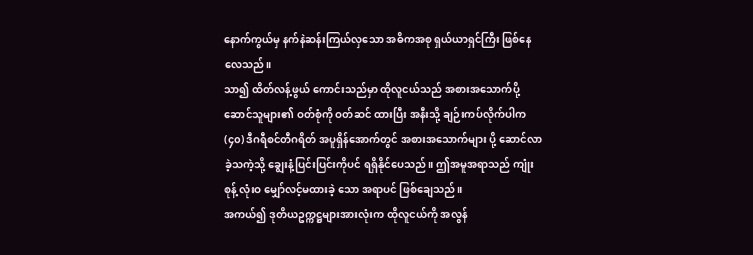နောက်ကွယ်မှ နက်နဲဆန်းကြယ်လှသော အဓိကအစု ရှယ်ယာရှင်ကြီး ဖြစ်နေလေသည်။
သာ၍ ထိတ်လန့်ဖွယ် ကောင်းသည်မှာ ထိုလူငယ်သည် အစားအသောက်ပို့ဆောင်သူများ၏ ဝတ်စုံကို ဝတ်ဆင် ထားပြီး အနီးသို့ ချဉ်းကပ်လိုက်ပါက (၄၀) ဒီဂရီစင်တီဂရိတ် အပူရှိန်အောက်တွင် အစားအသောက်များ ပို့ ဆောင်လာခဲ့သကဲ့သို့ ချွေးနံ့ပြင်းပြင်းကိုပင် ရရှိနိုင်ပေသည်။ ဤအမူအရာသည် ကျုံးစုန့် လုံးဝ မျှော်လင့်မထားခဲ့ သော အရာပင် ဖြစ်ချေသည်။
အကယ်၍ ဒုတိယဥက္ကဋ္ဌများအားလုံးက ထိုလူငယ်ကို အလွန်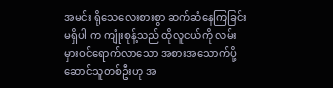အမင်း ရိုသေလေးစားစွာ ဆက်ဆံနေကြခြင်း မရှိပါ က ကျုံးစုန့်သည် ထိုလူငယ်ကို လမ်းမှားဝင်ရောက်လာသော အစားအသောက်ပို့ဆောင်သူတစ်ဦးဟု အ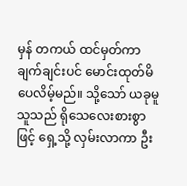မှန် တကယ် ထင်မှတ်ကာ ချက်ချင်းပင် မောင်းထုတ်မိပေလိမ့်မည်။ သို့သော် ယခုမူ သူသည် ရိုသေလေးစားစွာဖြင့် ရှေ့သို့ လှမ်းလာကာ ဦး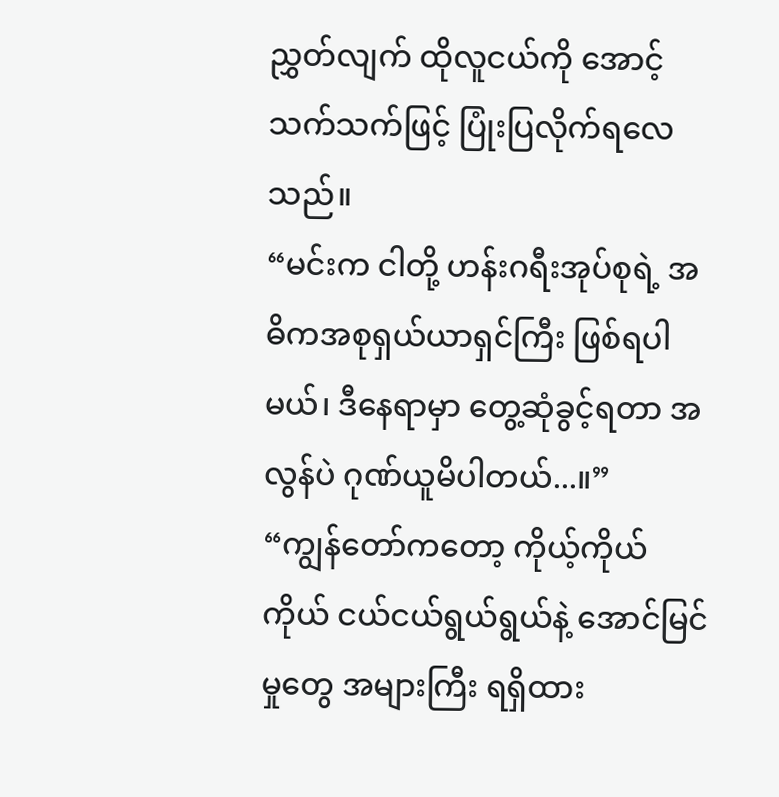ညွှတ်လျက် ထိုလူငယ်ကို အောင့်သက်သက်ဖြင့် ပြုံးပြလိုက်ရလေသည်။
“မင်းက ငါတို့ ဟန်းဂရီးအုပ်စုရဲ့ အဓိကအစုရှယ်ယာရှင်ကြီး ဖြစ်ရပါမယ်၊ ဒီနေရာမှာ တွေ့ဆုံခွင့်ရတာ အလွန်ပဲ ဂုဏ်ယူမိပါတယ်...။”
“ကျွန်တော်ကတော့ ကိုယ့်ကိုယ်ကိုယ် ငယ်ငယ်ရွယ်ရွယ်နဲ့ အောင်မြင်မှုတွေ အများကြီး ရရှိထား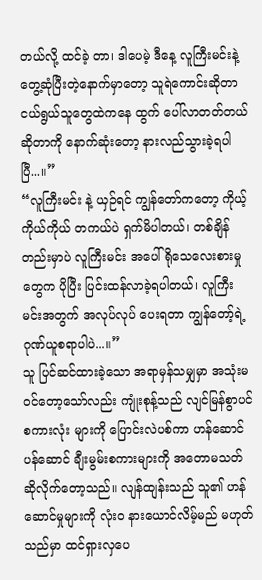တယ်လို့ ထင်ခဲ့ တာ၊ ဒါပေမဲ့ ဒီနေ့ လူကြီးမင်းနဲ့ တွေ့ဆုံပြီးတဲ့နောက်မှာတော့ သူရဲကောင်းဆိုတာ ငယ်ရွယ်သူတွေထဲကနေ ထွက် ပေါ်လာတတ်တယ်ဆိုတာကို နောက်ဆုံးတော့ နားလည်သွားခဲ့ရပါပြီ...။”
“လူကြီးမင်း နဲ့ ယှဉ်ရင် ကျွန်တော်ကတော့ ကိုယ့်ကိုယ်ကိုယ် တကယ်ပဲ ရှက်မိပါတယ်၊ တစ်ချိန်တည်းမှာပဲ လူကြီးမင်း အပေါ် ရိုသေလေးစားမှုတွေက ပိုပြီး ပြင်းထန်လာခဲ့ရပါတယ်၊ လူကြီးမင်းအတွက် အလုပ်လုပ် ပေးရတာ ကျွန်တော့်ရဲ့ ဂုဏ်ယူစရာပါပဲ...။”
သူ ပြင်ဆင်ထားခဲ့သော အရာမှန်သမျှမှာ အသုံးမဝင်တော့သော်လည်း ကျုံးစုန့်သည် လျင်မြန်စွာပင် စကားလုံး များကို ပြောင်းလဲပစ်ကာ ဟန်ဆောင်ပန်ဆောင် ချီးမွမ်းစကားများကို အတောမသတ် ဆိုလိုက်တော့သည်။ လျန်ထျန်းသည် သူ၏ ဟန်ဆောင်မှုများကို လုံးဝ နားယောင်လိမ့်မည် မဟုတ်သည်မှာ ထင်ရှားလှပေ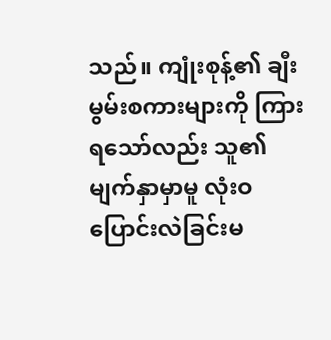သည်။ ကျုံးစုန့်၏ ချီးမွမ်းစကားများကို ကြားရသော်လည်း သူ၏ မျက်နှာမှာမူ လုံးဝ ပြောင်းလဲခြင်းမ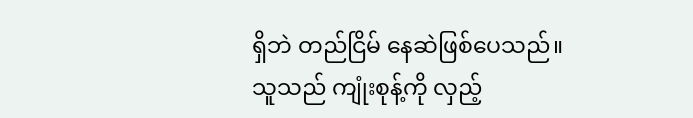ရှိဘဲ တည်ငြိမ် နေဆဲဖြစ်ပေသည်။
သူသည် ကျုံးစုန့်ကို လှည့်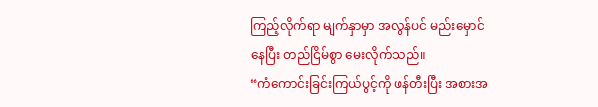ကြည့်လိုက်ရာ မျက်နှာမှာ အလွန်ပင် မည်းမှောင်နေပြီး တည်ငြိမ်စွာ မေးလိုက်သည်။
“ကံကောင်းခြင်းကြယ်ပွင့်ကို ဖန်တီးပြီး အစားအ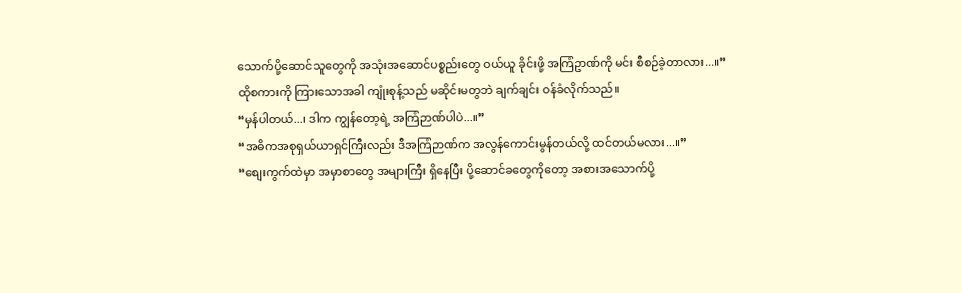သောက်ပို့ဆောင်သူတွေကို အသုံးအဆောင်ပစ္စည်းတွေ ဝယ်ယူ ခိုင်းဖို့ အကြံဥာဏ်ကို မင်း စီစဉ်ခဲ့တာလား...။”
ထိုစကားကို ကြားသောအခါ ကျုံးစုန့်သည် မဆိုင်းမတွဘဲ ချက်ချင်း ဝန်ခံလိုက်သည်။
“မှန်ပါတယ်...၊ ဒါက ကျွန်တော့ရဲ့ အကြံဉာဏ်ပါပဲ...။”
“အဓိကအစုရှယ်ယာရှင်ကြီးလည်း ဒီအကြံဉာဏ်က အလွန်ကောင်းမွန်တယ်လို့ ထင်တယ်မလား...။”
“စျေးကွက်ထဲမှာ အမှာစာတွေ အများကြီး ရှိနေပြီး ပို့ဆောင်ခတွေကိုတော့ အစားအသောက်ပို့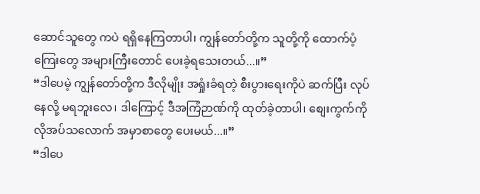ဆောင်သူတွေ ကပဲ ရရှိနေကြတာပါ၊ ကျွန်တော်တို့က သူတို့ကို ထောက်ပံ့ကြေးတွေ အများကြီးတောင် ပေးခဲ့ရသေးတယ်...။”
“ဒါပေမဲ့ ကျွန်တော်တို့က ဒီလိုမျိုး အရှုံးခံရတဲ့ စီးပွားရေးကိုပဲ ဆက်ပြီး လုပ်နေလို့ မရဘူးလေ၊ ဒါကြောင့် ဒီအကြံဉာဏ်ကို ထုတ်ခဲ့တာပါ၊ စျေးကွက်ကို လိုအပ်သလောက် အမှာစာတွေ ပေးမယ်...။”
“ဒါပေ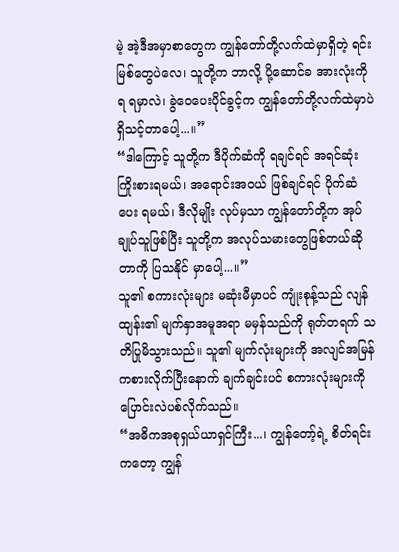မဲ့ အဲ့ဒီအမှာစာတွေက ကျွန်တော်တို့လက်ထဲမှာရှိတဲ့ ရင်းမြစ်တွေပဲလေ၊ သူတို့က ဘာလို့ ပို့ဆောင်ခ အားလုံးကို ရ ရမှာလဲ၊ ခွဲဝေပေးပိုင်ခွင့်က ကျွန်တော်တို့လက်ထဲမှာပဲ ရှိသင့်တာပေါ့...။”
“ဒါကြောင့် သူတို့က ဒီပိုက်ဆံကို ရချင်ရင် အရင်ဆုံး ကြိုးစားရမယ်၊ အရောင်းအဝယ် ဖြစ်ချင်ရင် ပိုက်ဆံပေး ရမယ်၊ ဒီလိုမျိုး လုပ်မှသာ ကျွန်တော်တို့က အုပ်ချုပ်သူဖြစ်ပြီး သူတို့က အလုပ်သမားတွေဖြစ်တယ်ဆိုတာကို ပြသနိုင် မှာပေါ့...။”
သူ၏ စကားလုံးများ မဆုံးမီမှာပင် ကျုံးစုန့်သည် လျန်ထျန်း၏ မျက်နှာအမူအရာ မမှန်သည်ကို ရုတ်တရက် သတိပြုမိသွားသည်။ သူ၏ မျက်လုံးများကို အလျင်အမြန် ကစားလိုက်ပြီးနောက် ချက်ချင်းပင် စကားလုံးများကို ပြောင်းလဲပစ်လိုက်သည်။
“အဓိကအစုရှယ်ယာရှင်ကြီး...၊ ကျွန်တော့်ရဲ့ စိတ်ရင်းကတော့ ကျွန်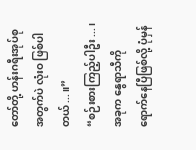တော်တို့ ဟန်းဂရီးအုပ်စုအတွက်ပဲ လုံးဝ ဖြစ်ပါတယ်...။”
“စဉ်းစားကြည့်ပါဦး...၊ အခုက နွေရာသီကို ရောက်နေပြီဖြစ်လို့ ပုံမှန်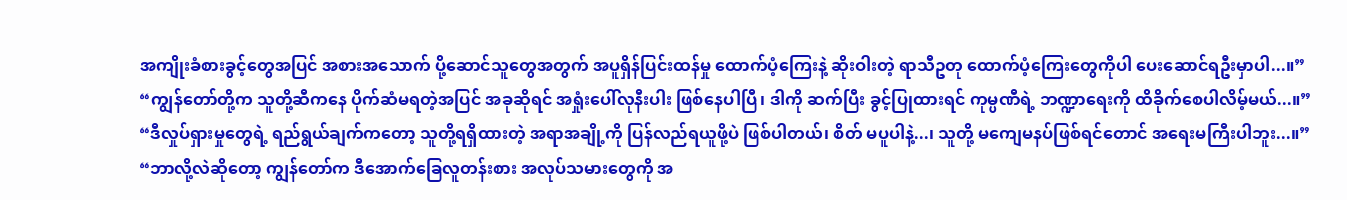အကျိုးခံစားခွင့်တွေအပြင် အစားအသောက် ပို့ဆောင်သူတွေအတွက် အပူရှိန်ပြင်းထန်မှု ထောက်ပံ့ကြေးနဲ့ ဆိုးဝါးတဲ့ ရာသီဥတု ထောက်ပံ့ကြေးတွေကိုပါ ပေးဆောင်ရဦးမှာပါ...။”
“ကျွန်တော်တို့က သူတို့ဆီကနေ ပိုက်ဆံမရတဲ့အပြင် အခုဆိုရင် အရှုံးပေါ်လုနီးပါး ဖြစ်နေပါပြီ၊ ဒါကို ဆက်ပြီး ခွင့်ပြုထားရင် ကုမ္ပဏီရဲ့ ဘဏ္ဍာရေးကို ထိခိုက်စေပါလိမ့်မယ်...။”
“ဒီလှုပ်ရှားမှုတွေရဲ့ ရည်ရွယ်ချက်ကတော့ သူတို့ရရှိထားတဲ့ အရာအချို့ကို ပြန်လည်ရယူဖို့ပဲ ဖြစ်ပါတယ်၊ စိတ် မပူပါနဲ့...၊ သူတို့ မကျေမနပ်ဖြစ်ရင်တောင် အရေးမကြီးပါဘူး...။”
“ဘာလို့လဲဆိုတော့ ကျွန်တော်က ဒီအောက်ခြေလူတန်းစား အလုပ်သမားတွေကို အ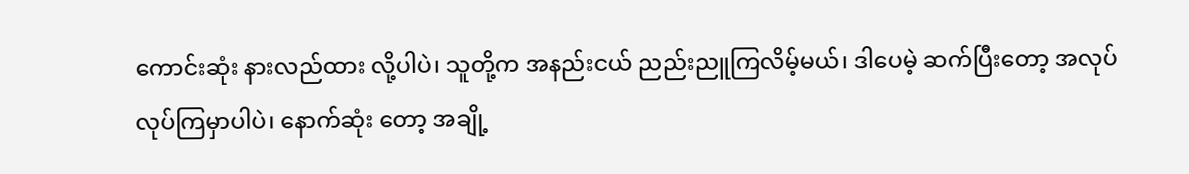ကောင်းဆုံး နားလည်ထား လို့ပါပဲ၊ သူတို့က အနည်းငယ် ညည်းညူကြလိမ့်မယ်၊ ဒါပေမဲ့ ဆက်ပြီးတော့ အလုပ်လုပ်ကြမှာပါပဲ၊ နောက်ဆုံး တော့ အချို့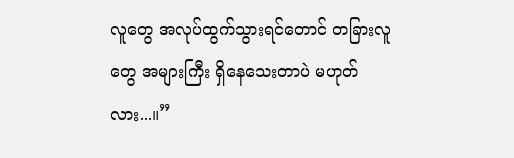လူတွေ အလုပ်ထွက်သွားရင်တောင် တခြားလူတွေ အများကြီး ရှိနေသေးတာပဲ မဟုတ်လား...။”